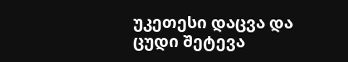უკეთესი დაცვა და ცუდი შეტევა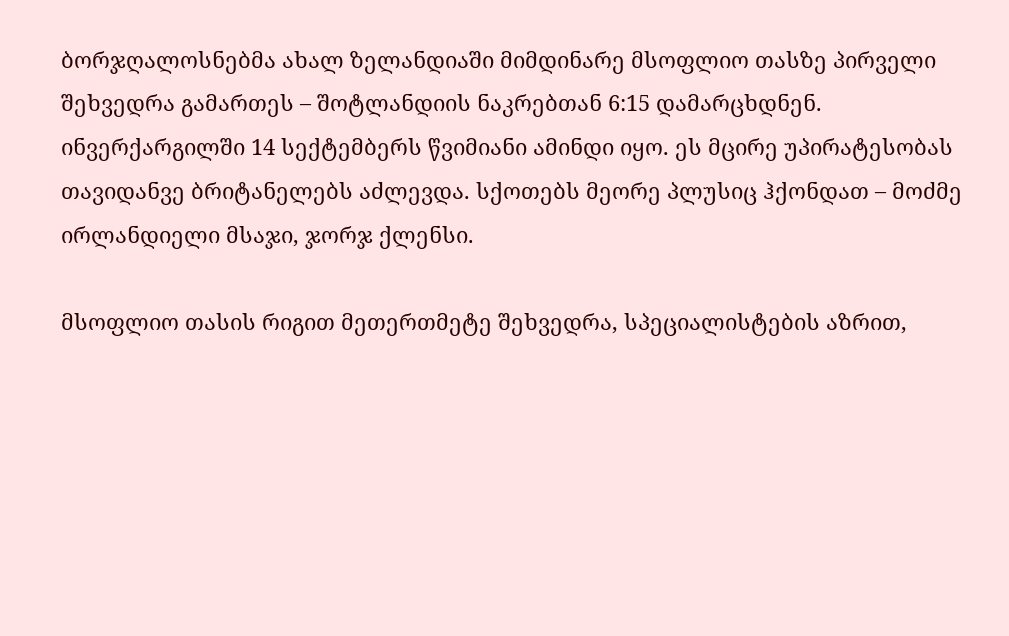ბორჯღალოსნებმა ახალ ზელანდიაში მიმდინარე მსოფლიო თასზე პირველი შეხვედრა გამართეს – შოტლანდიის ნაკრებთან 6:15 დამარცხდნენ.
ინვერქარგილში 14 სექტემბერს წვიმიანი ამინდი იყო. ეს მცირე უპირატესობას თავიდანვე ბრიტანელებს აძლევდა. სქოთებს მეორე პლუსიც ჰქონდათ – მოძმე ირლანდიელი მსაჯი, ჯორჯ ქლენსი.

მსოფლიო თასის რიგით მეთერთმეტე შეხვედრა, სპეციალისტების აზრით,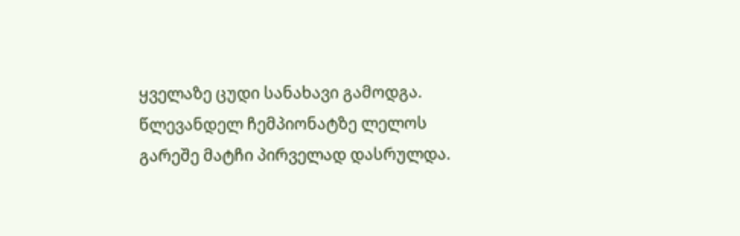ყველაზე ცუდი სანახავი გამოდგა. წლევანდელ ჩემპიონატზე ლელოს გარეშე მატჩი პირველად დასრულდა.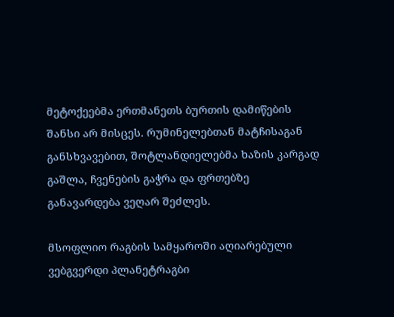მეტოქეებმა ერთმანეთს ბურთის დამიწების შანსი არ მისცეს. რუმინელებთან მატჩისაგან განსხვავებით, შოტლანდიელებმა ხაზის კარგად გაშლა, ჩვენების გაჭრა და ფრთებზე განავარდება ვეღარ შეძლეს.

მსოფლიო რაგბის სამყაროში აღიარებული ვებგვერდი პლანეტრაგბი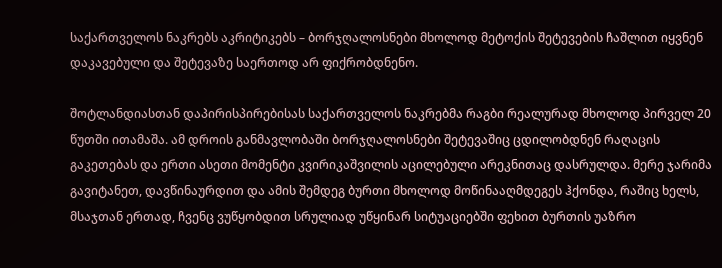საქართველოს ნაკრებს აკრიტიკებს – ბორჯღალოსნები მხოლოდ მეტოქის შეტევების ჩაშლით იყვნენ დაკავებული და შეტევაზე საერთოდ არ ფიქრობდნენო.

შოტლანდიასთან დაპირისპირებისას საქართველოს ნაკრებმა რაგბი რეალურად მხოლოდ პირველ 20 წუთში ითამაშა. ამ დროის განმავლობაში ბორჯღალოსნები შეტევაშიც ცდილობდნენ რაღაცის გაკეთებას და ერთი ასეთი მომენტი კვირიკაშვილის აცილებული არეკნითაც დასრულდა. მერე ჯარიმა გავიტანეთ, დავწინაურდით და ამის შემდეგ ბურთი მხოლოდ მოწინააღმდეგეს ჰქონდა, რაშიც ხელს, მსაჯთან ერთად, ჩვენც ვუწყობდით სრულიად უწყინარ სიტუაციებში ფეხით ბურთის უაზრო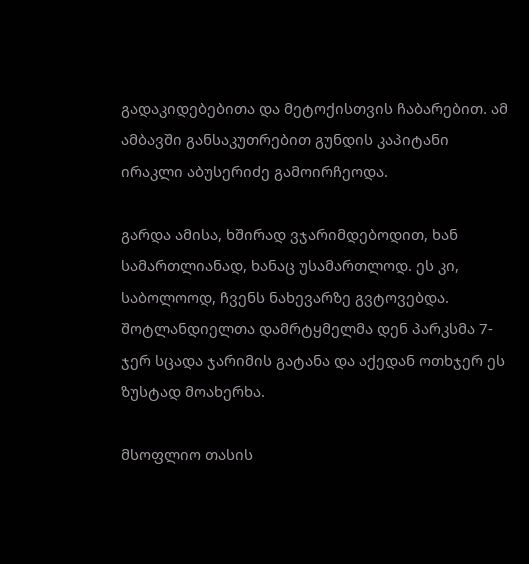გადაკიდებებითა და მეტოქისთვის ჩაბარებით. ამ ამბავში განსაკუთრებით გუნდის კაპიტანი ირაკლი აბუსერიძე გამოირჩეოდა.

გარდა ამისა, ხშირად ვჯარიმდებოდით, ხან სამართლიანად, ხანაც უსამართლოდ. ეს კი, საბოლოოდ, ჩვენს ნახევარზე გვტოვებდა. შოტლანდიელთა დამრტყმელმა დენ პარკსმა 7-ჯერ სცადა ჯარიმის გატანა და აქედან ოთხჯერ ეს ზუსტად მოახერხა.

მსოფლიო თასის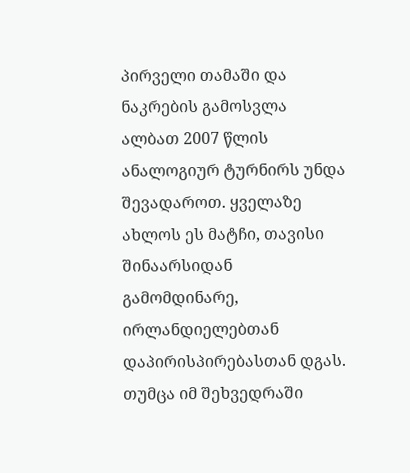პირველი თამაში და ნაკრების გამოსვლა ალბათ 2007 წლის ანალოგიურ ტურნირს უნდა შევადაროთ. ყველაზე ახლოს ეს მატჩი, თავისი შინაარსიდან გამომდინარე, ირლანდიელებთან დაპირისპირებასთან დგას. თუმცა იმ შეხვედრაში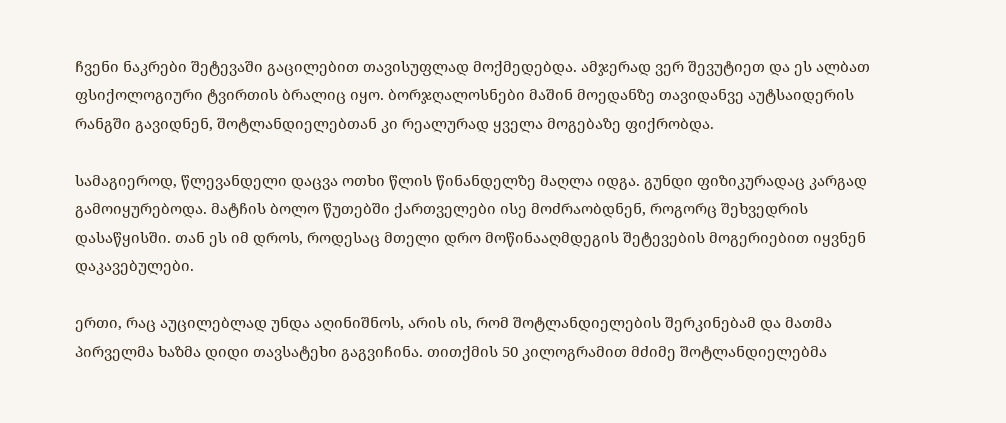ჩვენი ნაკრები შეტევაში გაცილებით თავისუფლად მოქმედებდა. ამჯერად ვერ შევუტიეთ და ეს ალბათ ფსიქოლოგიური ტვირთის ბრალიც იყო. ბორჯღალოსნები მაშინ მოედანზე თავიდანვე აუტსაიდერის რანგში გავიდნენ, შოტლანდიელებთან კი რეალურად ყველა მოგებაზე ფიქრობდა.

სამაგიეროდ, წლევანდელი დაცვა ოთხი წლის წინანდელზე მაღლა იდგა. გუნდი ფიზიკურადაც კარგად გამოიყურებოდა. მატჩის ბოლო წუთებში ქართველები ისე მოძრაობდნენ, როგორც შეხვედრის დასაწყისში. თან ეს იმ დროს, როდესაც მთელი დრო მოწინააღმდეგის შეტევების მოგერიებით იყვნენ დაკავებულები.

ერთი, რაც აუცილებლად უნდა აღინიშნოს, არის ის, რომ შოტლანდიელების შერკინებამ და მათმა პირველმა ხაზმა დიდი თავსატეხი გაგვიჩინა. თითქმის 50 კილოგრამით მძიმე შოტლანდიელებმა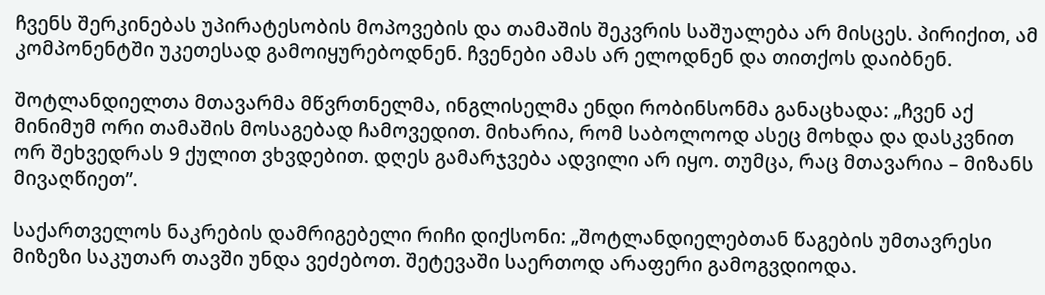ჩვენს შერკინებას უპირატესობის მოპოვების და თამაშის შეკვრის საშუალება არ მისცეს. პირიქით, ამ კომპონენტში უკეთესად გამოიყურებოდნენ. ჩვენები ამას არ ელოდნენ და თითქოს დაიბნენ.

შოტლანდიელთა მთავარმა მწვრთნელმა, ინგლისელმა ენდი რობინსონმა განაცხადა: „ჩვენ აქ მინიმუმ ორი თამაშის მოსაგებად ჩამოვედით. მიხარია, რომ საბოლოოდ ასეც მოხდა და დასკვნით ორ შეხვედრას 9 ქულით ვხვდებით. დღეს გამარჯვება ადვილი არ იყო. თუმცა, რაც მთავარია – მიზანს მივაღწიეთ”.

საქართველოს ნაკრების დამრიგებელი რიჩი დიქსონი: „შოტლანდიელებთან წაგების უმთავრესი მიზეზი საკუთარ თავში უნდა ვეძებოთ. შეტევაში საერთოდ არაფერი გამოგვდიოდა.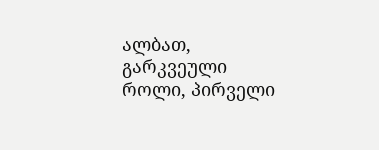ალბათ, გარკვეული როლი, პირველი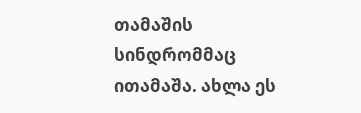თამაშის სინდრომმაც ითამაშა. ახლა ეს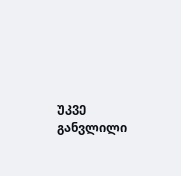უკვე განვლილი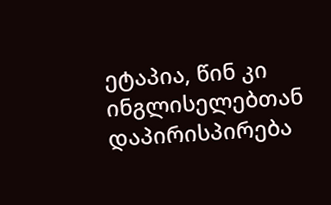ეტაპია, წინ კი ინგლისელებთან დაპირისპირება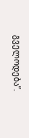გველოდება”.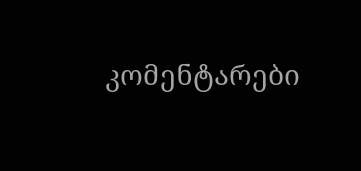კომენტარები